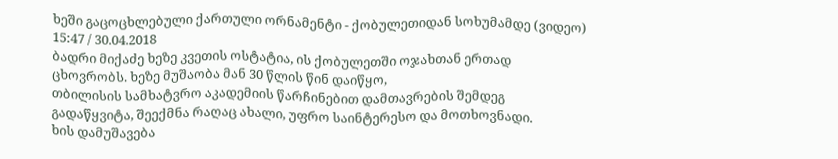ხეში გაცოცხლებული ქართული ორნამენტი - ქობულეთიდან სოხუმამდე (ვიდეო)
15:47 / 30.04.2018
ბადრი მიქაძე ხეზე კვეთის ოსტატია, ის ქობულეთში ოჯახთან ერთად
ცხოვრობს. ხეზე მუშაობა მან 30 წლის წინ დაიწყო,
თბილისის სამხატვრო აკადემიის წარჩინებით დამთავრების შემდეგ
გადაწყვიტა, შეექმნა რაღაც ახალი, უფრო საინტერესო და მოთხოვნადი.
ხის დამუშავება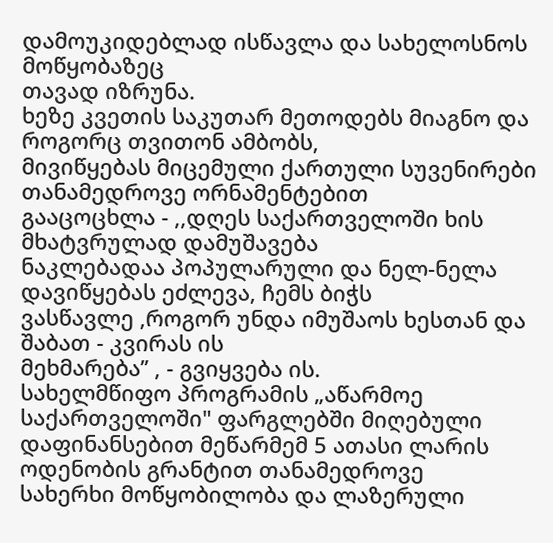დამოუკიდებლად ისწავლა და სახელოსნოს მოწყობაზეც
თავად იზრუნა.
ხეზე კვეთის საკუთარ მეთოდებს მიაგნო და როგორც თვითონ ამბობს,
მივიწყებას მიცემული ქართული სუვენირები თანამედროვე ორნამენტებით
გააცოცხლა - ,,დღეს საქართველოში ხის მხატვრულად დამუშავება
ნაკლებადაა პოპულარული და ნელ-ნელა დავიწყებას ეძლევა, ჩემს ბიჭს
ვასწავლე ,როგორ უნდა იმუშაოს ხესთან და შაბათ - კვირას ის
მეხმარება’’ , - გვიყვება ის.
სახელმწიფო პროგრამის „აწარმოე საქართველოში" ფარგლებში მიღებული
დაფინანსებით მეწარმემ 5 ათასი ლარის ოდენობის გრანტით თანამედროვე
სახერხი მოწყობილობა და ლაზერული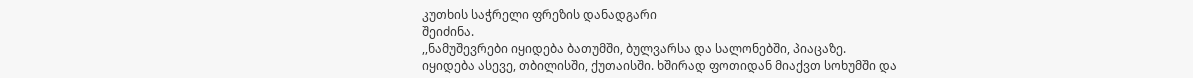კუთხის საჭრელი ფრეზის დანადგარი
შეიძინა.
,,ნამუშევრები იყიდება ბათუმში, ბულვარსა და სალონებში, პიაცაზე.
იყიდება ასევე, თბილისში, ქუთაისში. ხშირად ფოთიდან მიაქვთ სოხუმში და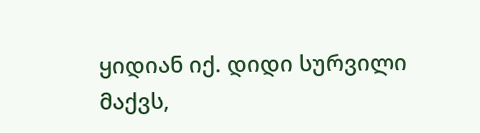ყიდიან იქ. დიდი სურვილი მაქვს,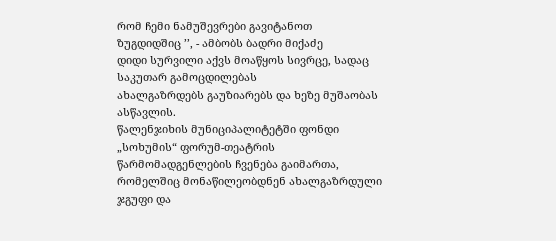რომ ჩემი ნამუშევრები გავიტანოთ
ზუგდიდშიც ’’, - ამბობს ბადრი მიქაძე
დიდი სურვილი აქვს მოაწყოს სივრცე, სადაც საკუთარ გამოცდილებას
ახალგაზრდებს გაუზიარებს და ხეზე მუშაობას ასწავლის.
წალენჯიხის მუნიციპალიტეტში ფონდი „სოხუმის“ ფორუმ-თეატრის წარმომადგენლების ჩვენება გაიმართა, რომელშიც მონაწილეობდნენ ახალგაზრდული ჯგუფი და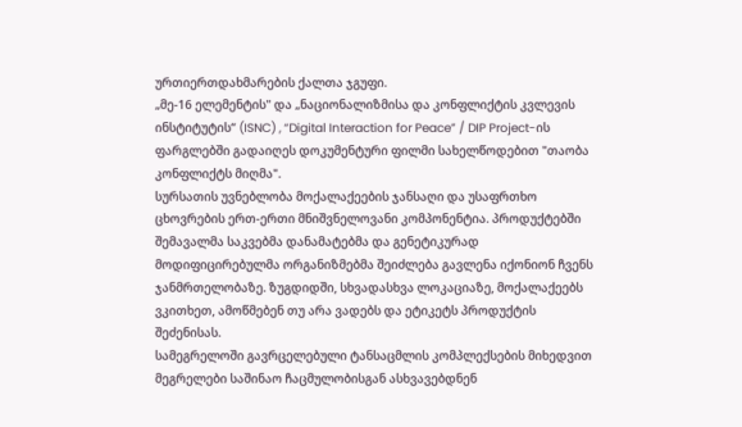ურთიერთდახმარების ქალთა ჯგუფი.
„მე-16 ელემენტის" და „ნაციონალიზმისა და კონფლიქტის კვლევის ინსტიტუტის“ (ISNC) , “Digital Interaction for Peace” / DIP Project-ის ფარგლებში გადაიღეს დოკუმენტური ფილმი სახელწოდებით "თაობა კონფლიქტს მიღმა".
სურსათის უვნებლობა მოქალაქეების ჯანსაღი და უსაფრთხო ცხოვრების ერთ-ერთი მნიშვნელოვანი კომპონენტია. პროდუქტებში შემავალმა საკვებმა დანამატებმა და გენეტიკურად მოდიფიცირებულმა ორგანიზმებმა შეიძლება გავლენა იქონიონ ჩვენს ჯანმრთელობაზე. ზუგდიდში, სხვადასხვა ლოკაციაზე, მოქალაქეებს ვკითხეთ, ამოწმებენ თუ არა ვადებს და ეტიკეტს პროდუქტის შეძენისას.
სამეგრელოში გავრცელებული ტანსაცმლის კომპლექსების მიხედვით მეგრელები საშინაო ჩაცმულობისგან ასხვავებდნენ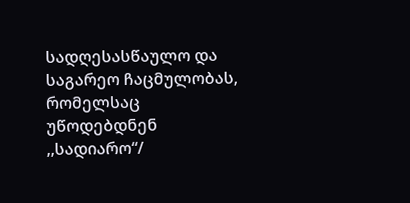სადღესასწაულო და საგარეო ჩაცმულობას, რომელსაც უწოდებდნენ ,,სადიარო“/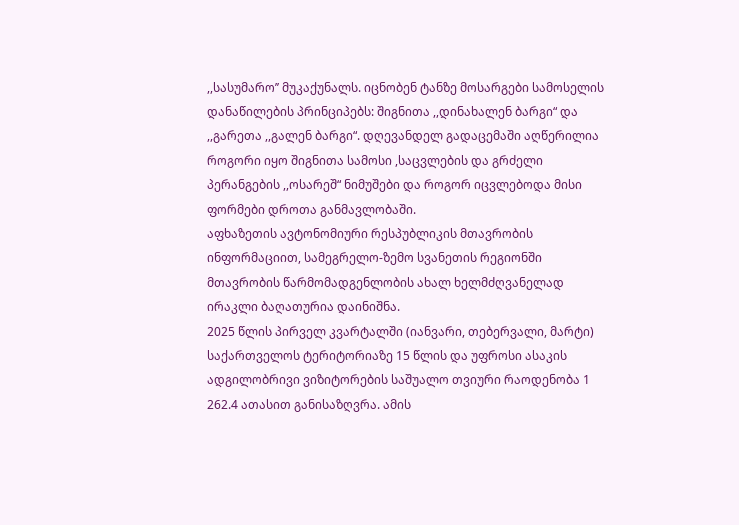,,სასუმარო’’ მუკაქუნალს. იცნობენ ტანზე მოსარგები სამოსელის დანაწილების პრინციპებს: შიგნითა ,,დინახალენ ბარგი“ და ,,გარეთა ,,გალენ ბარგი“. დღევანდელ გადაცემაში აღწერილია როგორი იყო შიგნითა სამოსი ,საცვლების და გრძელი პერანგების ,,ოსარეშ“ ნიმუშები და როგორ იცვლებოდა მისი ფორმები დროთა განმავლობაში.
აფხაზეთის ავტონომიური რესპუბლიკის მთავრობის ინფორმაციით, სამეგრელო-ზემო სვანეთის რეგიონში მთავრობის წარმომადგენლობის ახალ ხელმძღვანელად ირაკლი ბაღათურია დაინიშნა.
2025 წლის პირველ კვარტალში (იანვარი, თებერვალი, მარტი) საქართველოს ტერიტორიაზე 15 წლის და უფროსი ასაკის ადგილობრივი ვიზიტორების საშუალო თვიური რაოდენობა 1 262.4 ათასით განისაზღვრა. ამის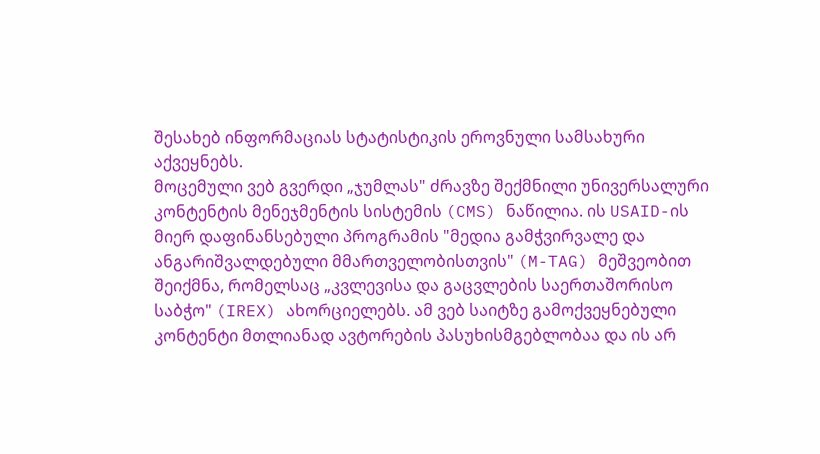შესახებ ინფორმაციას სტატისტიკის ეროვნული სამსახური აქვეყნებს.
მოცემული ვებ გვერდი „ჯუმლას" ძრავზე შექმნილი უნივერსალური კონტენტის მენეჯმენტის სისტემის (CMS) ნაწილია. ის USAID-ის მიერ დაფინანსებული პროგრამის "მედია გამჭვირვალე და ანგარიშვალდებული მმართველობისთვის" (M-TAG) მეშვეობით შეიქმნა, რომელსაც „კვლევისა და გაცვლების საერთაშორისო საბჭო" (IREX) ახორციელებს. ამ ვებ საიტზე გამოქვეყნებული კონტენტი მთლიანად ავტორების პასუხისმგებლობაა და ის არ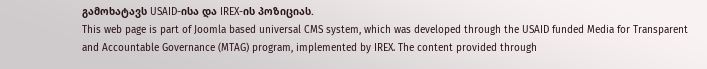გამოხატავს USAID-ისა და IREX-ის პოზიციას.
This web page is part of Joomla based universal CMS system, which was developed through the USAID funded Media for Transparent and Accountable Governance (MTAG) program, implemented by IREX. The content provided through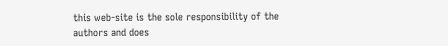this web-site is the sole responsibility of the authors and does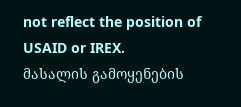not reflect the position of USAID or IREX.
მასალის გამოყენების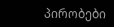პირობები